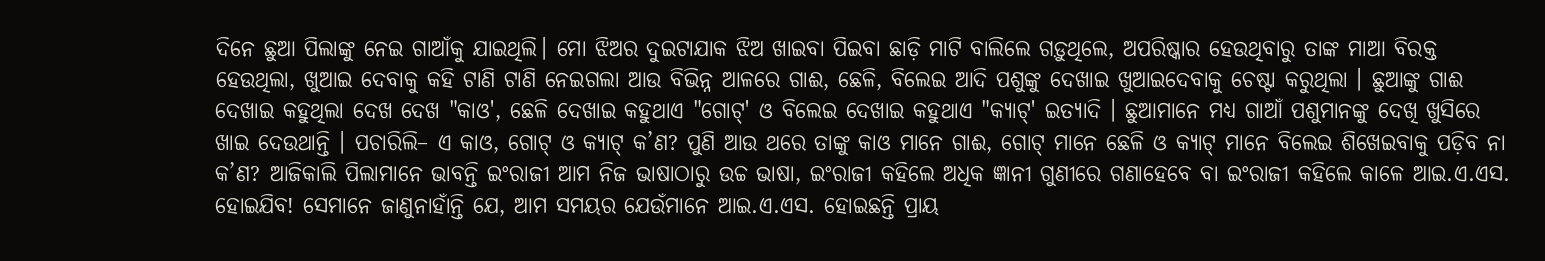ଦିନେ ଛୁଆ ପିଲାଙ୍କୁ ନେଇ ଗାଆଁକୁ ଯାଇଥିଲି। ମୋ ଝିଅର ଦୁଇଟାଯାକ ଝିଅ ଖାଇବା ପିଇବା ଛାଡ଼ି ମାଟି ବାଲିଲେ ଗଡ଼ୁଥିଲେ, ଅପରିଷ୍କାର ହେଉଥିବାରୁ ତାଙ୍କ ମାଆ ବିରକ୍ତ ହେଉଥିଲା, ଖୁଆଇ ଦେବାକୁ କହି ଟାଣି ଟାଣି ନେଇଗଲା ଆଉ ବିଭିନ୍ନ ଆଳରେ ଗାଈ, ଛେଳି, ବିଲେଇ ଆଦି ପଶୁଙ୍କୁ ଦେଖାଇ ଖୁଆଇଦେବାକୁ ଚେଷ୍ଟା କରୁଥିଲା । ଛୁଆଙ୍କୁ ଗାଈ ଦେଖାଇ କହୁଥିଲା ଦେଖ ଦେଖ "କାଓ', ଛେଳି ଦେଖାଇ କହୁଥାଏ "ଗୋଟ୍‌' ଓ ବିଲେଇ ଦେଖାଇ କହୁଥାଏ "କ୍ୟାଟ୍‌' ଇତ୍ୟାଦି । ଛୁଆମାନେ ମଧ୍ୟ ଗାଆଁ ପଶୁମାନଙ୍କୁ ଦେଖି ଖୁସିରେ ଖାଇ ଦେଉଥାନ୍ତି । ପଚାରିଲି– ଏ କାଓ, ଗୋଟ୍‌ ଓ କ୍ୟାଟ୍‌ କ’ଣ? ପୁଣି ଆଉ ଥରେ ତାଙ୍କୁ କାଓ ମାନେ ଗାଈ, ଗୋଟ୍‌ ମାନେ ଛେଳି ଓ କ୍ୟାଟ୍‌ ମାନେ ବିଲେଇ ଶିଖେଇବାକୁ ପଡ଼ିବ ନା କ’ଣ? ଆଜିକାଲି ପିଲାମାନେ ଭାବନ୍ତି ଇଂରାଜୀ ଆମ ନିଜ ଭାଷାଠାରୁ ଉଚ୍ଚ ଭାଷା, ଇଂରାଜୀ କହିଲେ ଅଧିକ ଜ୍ଞାନୀ ଗୁଣୀରେ ଗଣାହେବେ ବା ଇଂରାଜୀ କହିଲେ କାଳେ ଆଇ.ଏ.ଏସ. ହୋଇଯିବ! ସେମାନେ ଜାଣୁନାହାଁନ୍ତି ଯେ, ଆମ ସମୟର ଯେଉଁମାନେ ଆଇ.ଏ.ଏସ. ହୋଇଛନ୍ତି ପ୍ରାୟ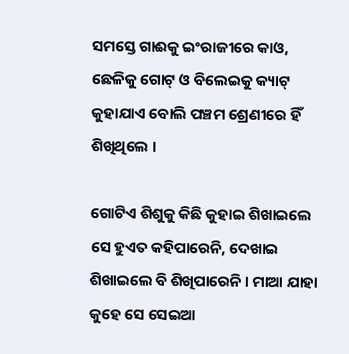ସମସ୍ତେ ଗାଈକୁ ଇଂରାଜୀରେ କାଓ, ଛେଳିକୁ ଗୋଟ୍‌ ଓ ବିଲେଇକୁ କ୍ୟାଟ୍‌ କୁହାଯାଏ ବୋଲି ପଞ୍ଚମ ଶ୍ରେଣୀରେ ହିଁ ଶିଖିଥିଲେ ।

ଗୋଟିଏ ଶିଶୁକୁ କିଛି କୁହାଇ ଶିଖାଇଲେ ସେ ହୁଏତ କହିପାରେନି, ଦେଖାଇ ଶିଖାଇଲେ ବି ଶିଖିପାରେନି । ମାଆ ଯାହା କୁହେ ସେ ସେଇଆ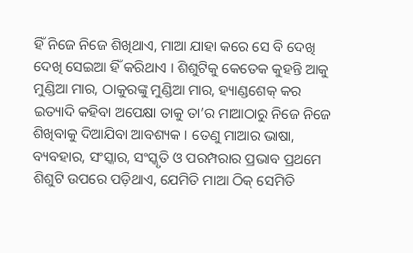ହିଁ ନିଜେ ନିଜେ ଶିଖିଥାଏ, ମାଆ ଯାହା କରେ ସେ ବି ଦେଖି ଦେଖି ସେଇଆ ହିଁ କରିଥାଏ । ଶିଶୁଟିକୁ କେତେକ କୁହନ୍ତି ଆକୁ ମୁଣ୍ଡିଆ ମାର, ଠାକୁରଙ୍କୁ ମୁଣ୍ଡିଆ ମାର, ହ୍ୟାଣ୍ଡଶେକ୍‌ କର ଇତ୍ୟାଦି କହିବା ଅପେକ୍ଷା ତାକୁ ତା’ର ମାଆଠାରୁ ନିଜେ ନିଜେ ଶିଖିବାକୁ ଦିଆଯିବା ଆବଶ୍ୟକ । ତେଣୁ ମାଆର ଭାଷା, ବ୍ୟବହାର, ସଂସ୍କାର, ସଂସ୍କୃତି ଓ ପରମ୍ପରାର ପ୍ରଭାବ ପ୍ରଥମେ ଶିଶୁଟି ଉପରେ ପଡ଼ିଥାଏ, ଯେମିତି ମାଆ ଠିକ୍‌ ସେମିତି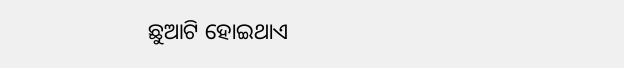ଛୁଆଟି ହୋଇଥାଏ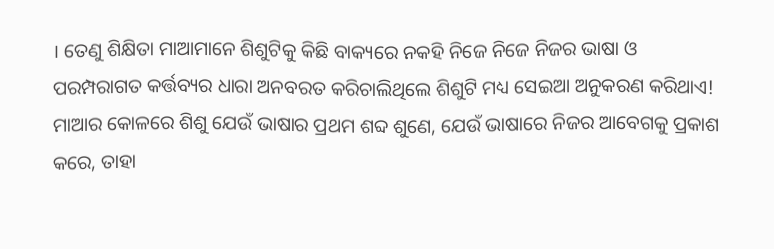। ତେଣୁ ଶିକ୍ଷିତା ମାଆମାନେ ଶିଶୁଟିକୁ କିଛି ବାକ୍ୟରେ ନକହି ନିଜେ ନିଜେ ନିଜର ଭାଷା ଓ ପରମ୍ପରାଗତ କର୍ତ୍ତବ୍ୟର ଧାରା ଅନବରତ କରିଚାଲିଥିଲେ ଶିଶୁଟି ମଧ୍ୟ ସେଇଆ ଅନୁକରଣ କରିଥାଏ! ମାଆର କୋଳରେ ଶିଶୁ ଯେଉଁ ଭାଷାର ପ୍ରଥମ ଶବ୍ଦ ଶୁଣେ, ଯେଉଁ ଭାଷାରେ ନିଜର ଆବେଗକୁ ପ୍ରକାଶ କରେ, ତାହା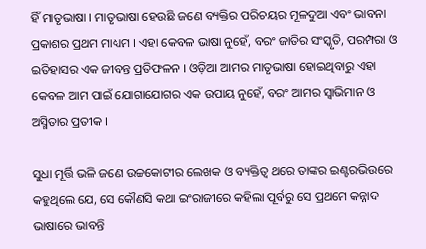ହିଁ ମାତୃଭାଷା । ମାତୃଭାଷା ହେଉଛି ଜଣେ ବ୍ୟକ୍ତିର ପରିଚୟର ମୂଳଦୁଆ ଏବଂ ଭାବନା ପ୍ରକାଶର ପ୍ରଥମ ମାଧ୍ୟମ । ଏହା କେବଳ ଭାଷା ନୁହେଁ, ବରଂ ଜାତିର ସଂସ୍କୃତି, ପରମ୍ପରା ଓ ଇତିହାସର ଏକ ଜୀବନ୍ତ ପ୍ରତିଫଳନ । ଓଡ଼ିଆ ଆମର ମାତୃଭାଷା ହୋଇଥିବାରୁ ଏହା କେବଳ ଆମ ପାଇଁ ଯୋଗାଯୋଗର ଏକ ଉପାୟ ନୁହେଁ, ବରଂ ଆମର ସ୍ୱାଭିମାନ ଓ ଅସ୍ମିତାର ପ୍ରତୀକ ।

ସୁଧା ମୂର୍ତ୍ତି ଭଳି ଜଣେ ଉଚ୍ଚକୋଟୀର ଲେଖକ ଓ ବ୍ୟକ୍ତିତ୍ୱ ଥରେ ତାଙ୍କର ଇଣ୍ଟରଭିଉରେ କହୁଥିଲେ ଯେ, ସେ କୌଣସି କଥା ଇଂରାଜୀରେ କହିଲା ପୂର୍ବରୁ ସେ ପ୍ରଥମେ କନ୍ନାଦ ଭାଷାରେ ଭାବନ୍ତି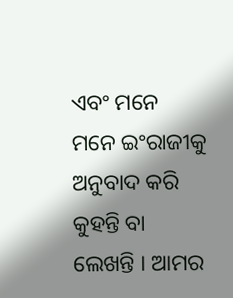ଏବଂ ମନେ ମନେ ଇଂରାଜୀକୁ ଅନୁବାଦ କରି କୁହନ୍ତି ବା ଲେଖନ୍ତି । ଆମର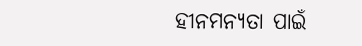ହୀନମନ୍ୟତା ପାଇଁ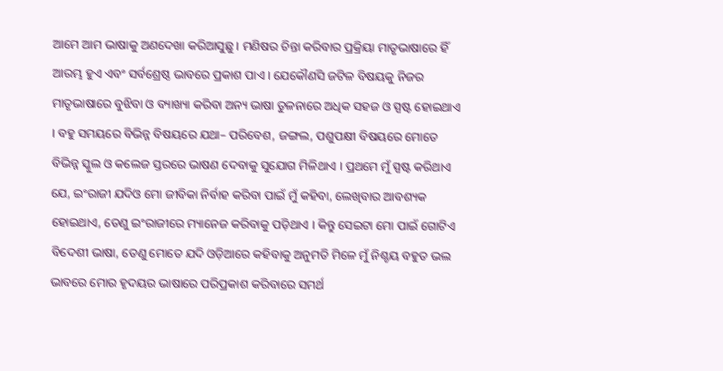ଆମେ ଆମ ଭାଷାକୁ ଅଣଦେଖା କରିଆସୁଛୁ । ମଣିଷର ଚିନ୍ତା କରିବାର ପ୍ରକ୍ରିୟା ମାତୃଭାଷାରେ ହିଁ ଆରମ୍ଭ ହୁଏ ଏବଂ ସର୍ବଶ୍ରେଷ୍ଠ ଭାବରେ ପ୍ରକାଶ ପାଏ । ଯେକୌଣସି ଜଟିଳ ବିଷୟକୁ ନିଜର ମାତୃଭାଷାରେ ବୁଝିବା ଓ ବ୍ୟାଖ୍ୟା କରିବା ଅନ୍ୟ ଭାଷା ତୁଳନାରେ ଅଧିକ ସହଜ ଓ ସ୍ପଷ୍ଟ ହୋଇଥାଏ । ବହୁ ସମୟରେ ବିଭିନ୍ନ ବିଷୟରେ ଯଥା– ପରିବେଶ, ଜଙ୍ଗଲ, ପଶୁପକ୍ଷୀ ବିଷୟରେ ମୋତେ ବିଭିନ୍ନ ସ୍କୁଲ ଓ କଲେଜ ସ୍ତରରେ ଭାଷଣ ଦେବାକୁ ସୁଯୋଗ ମିଳିଥାଏ । ପ୍ରଥମେ ମୁଁ ସ୍ପଷ୍ଟ କରିଥାଏ ଯେ, ଇଂରାଜୀ ଯଦିଓ ମୋ ଜୀବିକା ନିର୍ବାହ କରିବା ପାଇଁ ମୁଁ କହିବା, ଲେଖିବାର ଆବଶ୍ୟକ ହୋଇଥାଏ, ତେଣୁ ଇଂରାଜୀରେ ମ୍ୟାନେଜ କରିବାକୁ ପଡ଼ିଥାଏ । କିନ୍ତୁ ସେଇଟା ମୋ ପାଇଁ ଗୋଟିଏ ବିଦେଶୀ ଭାଷା, ତେଣୁ ମୋତେ ଯଦି ଓଡ଼ିଆରେ କହିବାକୁ ଅନୁମତି ମିଳେ ମୁଁ ନିଶ୍ଚୟ ବହୁତ ଭଲ ଭାବରେ ମୋର ହୃଦୟର ଭାଷାରେ ପରିପ୍ରକାଶ କରିବାରେ ସମର୍ଥ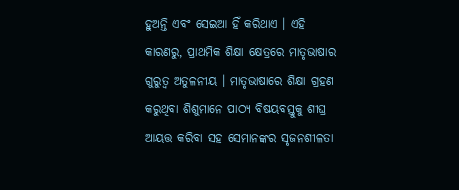ହୁଅନ୍ତି ଏବଂ ସେଇଆ ହିଁ କରିଥାଏ । ଏହି କାରଣରୁ, ପ୍ରାଥମିକ ଶିକ୍ଷା କ୍ଷେତ୍ରରେ ମାତୃଭାଷାର ଗୁରୁତ୍ୱ ଅତୁଳନୀୟ । ମାତୃଭାଷାରେ ଶିକ୍ଷା ଗ୍ରହଣ କରୁଥିବା ଶିଶୁମାନେ ପାଠ୍ୟ ବିଷୟବସ୍ତୁକୁ ଶୀଘ୍ର ଆୟତ୍ତ କରିବା ସହ ସେମାନଙ୍କର ସୃଜନଶୀଳତା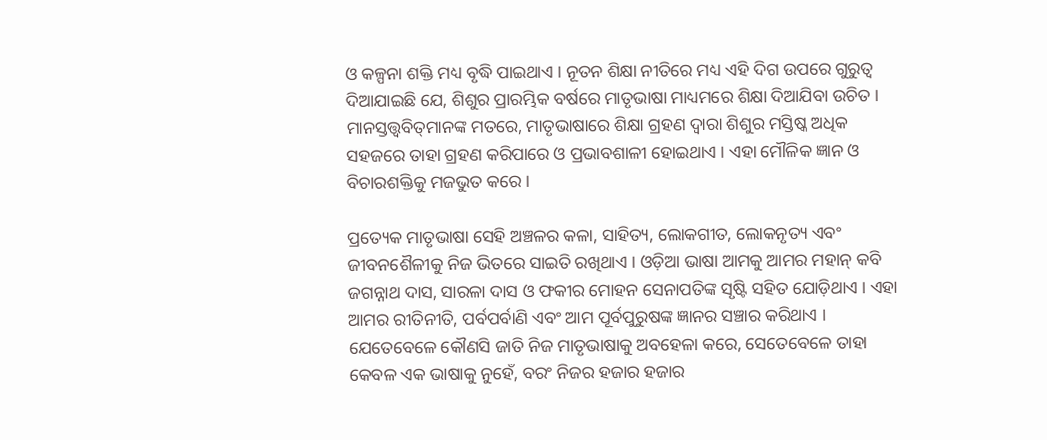ଓ କଳ୍ପନା ଶକ୍ତି ମଧ୍ୟ ବୃଦ୍ଧି ପାଇଥାଏ । ନୂତନ ଶିକ୍ଷା ନୀତିରେ ମଧ୍ୟ ଏହି ଦିଗ ଉପରେ ଗୁରୁତ୍ୱ ଦିଆଯାଇଛି ଯେ, ଶିଶୁର ପ୍ରାରମ୍ଭିକ ବର୍ଷରେ ମାତୃଭାଷା ମାଧ୍ୟମରେ ଶିକ୍ଷା ଦିଆଯିବା ଉଚିତ । ମାନସ୍ତତ୍ତ୍ୱବିତ୍‌ମାନଙ୍କ ମତରେ, ମାତୃଭାଷାରେ ଶିକ୍ଷା ଗ୍ରହଣ ଦ୍ୱାରା ଶିଶୁର ମସ୍ତିଷ୍କ ଅଧିକ ସହଜରେ ତାହା ଗ୍ରହଣ କରିପାରେ ଓ ପ୍ରଭାବଶାଳୀ ହୋଇଥାଏ । ଏହା ମୌଳିକ ଜ୍ଞାନ ଓ ବିଚାରଶକ୍ତିକୁ ମଜଭୁତ କରେ ।

ପ୍ରତ୍ୟେକ ମାତୃଭାଷା ସେହି ଅଞ୍ଚଳର କଳା, ସାହିତ୍ୟ, ଲୋକଗୀତ, ଲୋକନୃତ୍ୟ ଏବଂ ଜୀବନଶୈଳୀକୁ ନିଜ ଭିତରେ ସାଇତି ରଖିଥାଏ । ଓଡ଼ିଆ ଭାଷା ଆମକୁ ଆମର ମହାନ୍‌ କବି ଜଗନ୍ନାଥ ଦାସ, ସାରଳା ଦାସ ଓ ଫକୀର ମୋହନ ସେନାପତିଙ୍କ ସୃଷ୍ଟି ସହିତ ଯୋଡ଼ିଥାଏ । ଏହା ଆମର ରୀତିନୀତି, ପର୍ବପର୍ବାଣି ଏବଂ ଆମ ପୂର୍ବପୁରୁଷଙ୍କ ଜ୍ଞାନର ସଞ୍ଚାର କରିଥାଏ । ଯେତେବେଳେ କୌଣସି ଜାତି ନିଜ ମାତୃଭାଷାକୁ ଅବହେଳା କରେ, ସେତେବେଳେ ତାହା କେବଳ ଏକ ଭାଷାକୁ ନୁହେଁ, ବରଂ ନିଜର ହଜାର ହଜାର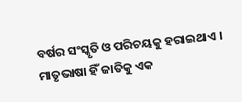ବର୍ଷର ସଂସ୍କୃତି ଓ ପରିଚୟକୁ ହରାଇଥାଏ । ମାତୃଭାଷା ହିଁ ଜାତିକୁ ଏକ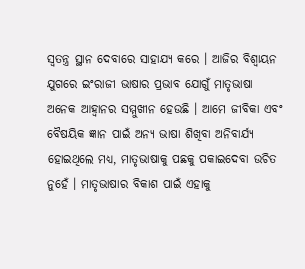ସ୍ୱତନ୍ତ୍ର ସ୍ଥାନ ଦେବାରେ ସାହାଯ୍ୟ କରେ । ଆଜିର ବିଶ୍ୱାୟନ ଯୁଗରେ ଇଂରାଜୀ ଭାଷାର ପ୍ରଭାବ ଯୋଗୁଁ ମାତୃଭାଷା ଅନେକ ଆହ୍ୱାନର ସମ୍ମୁଖୀନ ହେଉଛି । ଆମେ ଜୀବିକା ଏବଂ ବୈଷୟିକ ଜ୍ଞାନ ପାଇଁ ଅନ୍ୟ ଭାଷା ଶିଖିବା ଅନିବାର୍ଯ୍ୟ ହୋଇଥିଲେ ମଧ୍ୟ, ମାତୃଭାଷାକୁ ପଛକୁ ପକାଇଦେବା ଉଚିତ ନୁହେଁ । ମାତୃଭାଷାର ବିକାଶ ପାଇଁ ଏହାକୁ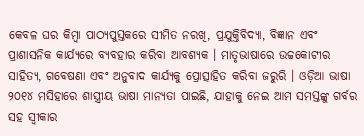କେବଳ ଘର କିମ୍ବା ପାଠ୍ୟପୁସ୍ତକରେ ସୀମିତ ନରଖି, ପ୍ରଯୁକ୍ତିବିଦ୍ୟା, ବିଜ୍ଞାନ ଏବଂ ପ୍ରାଶାସନିକ କାର୍ଯ୍ୟରେ ବ୍ୟବହାର କରିବା ଆବଶ୍ୟକ । ମାତୃଭାଷାରେ ଉଚ୍ଚକୋଟୀର ସାହିତ୍ୟ, ଗବେଷଣା ଏବଂ ଅନୁବାଦ କାର୍ଯ୍ୟକୁ ପ୍ରୋତ୍ସାହିତ କରିବା ଜରୁରି । ଓଡ଼ିଆ ଭାଷା ୨୦୧୪ ମସିହାରେ ଶାସ୍ତ୍ରୀୟ ଭାଷା ମାନ୍ୟତା ପାଇଛି, ଯାହାକୁ ନେଇ ଆମ ସମସ୍ତଙ୍କୁ ଗର୍ବର ସହ ସ୍ୱୀକାର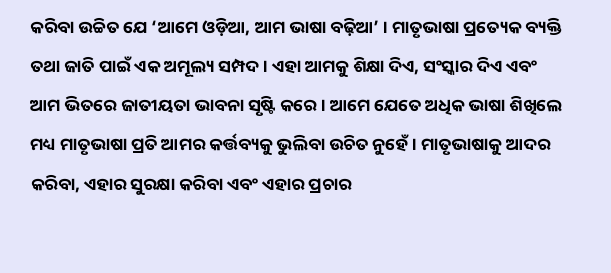କରିବା ଉଚ୍ଚିତ ଯେ ‘ଆମେ ଓଡ଼ିଆ, ଆମ ଭାଷା ବଢ଼ିଆ’ । ମାତୃଭାଷା ପ୍ରତ୍ୟେକ ବ୍ୟକ୍ତି ତଥା ଜାତି ପାଇଁ ଏକ ଅମୂଲ୍ୟ ସମ୍ପଦ । ଏହା ଆମକୁ ଶିକ୍ଷା ଦିଏ, ସଂସ୍କାର ଦିଏ ଏବଂ ଆମ ଭିତରେ ଜାତୀୟତା ଭାବନା ସୃଷ୍ଟି କରେ । ଆମେ ଯେତେ ଅଧିକ ଭାଷା ଶିଖିଲେ ମଧ୍ୟ ମାତୃଭାଷା ପ୍ରତି ଆମର କର୍ତ୍ତବ୍ୟକୁ ଭୁଲିବା ଉଚିତ ନୁହେଁ । ମାତୃଭାଷାକୁ ଆଦର କରିବା, ଏହାର ସୁରକ୍ଷା କରିବା ଏବଂ ଏହାର ପ୍ରଚାର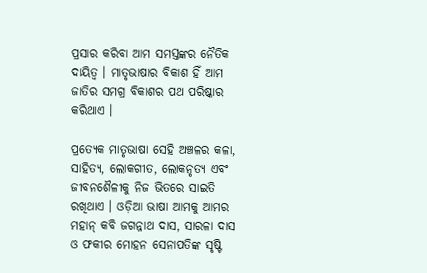ପ୍ରସାର କରିବା ଆମ ସମସ୍ତଙ୍କର ନୈତିକ ଦାୟିତ୍ୱ । ମାତୃଭାଷାର ବିକାଶ ହିଁ ଆମ ଜାତିର ସମଗ୍ର ବିକାଶର ପଥ ପରିଷ୍କାର କରିଥାଏ ।

ପ୍ରତ୍ୟେକ ମାତୃଭାଷା ସେହି ଅଞ୍ଚଳର କଳା, ସାହିତ୍ୟ, ଲୋକଗୀତ, ଲୋକନୃତ୍ୟ ଏବଂ ଜୀବନଶୈଳୀକୁ ନିଜ ଭିତରେ ସାଇତି ରଖିଥାଏ । ଓଡ଼ିଆ ଭାଷା ଆମକୁ ଆମର ମହାନ୍‌ କବି ଜଗନ୍ନାଥ ଦାସ, ସାରଳା ଦାସ ଓ ଫକୀର ମୋହନ ସେନାପତିଙ୍କ ସୃଷ୍ଟି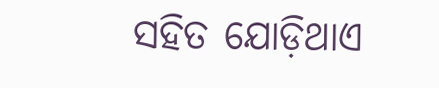ସହିତ ଯୋଡ଼ିଥାଏ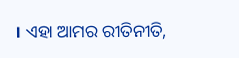। ଏହା ଆମର ରୀତିନୀତି,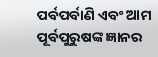ପର୍ବପର୍ବାଣି ଏବଂ ଆମ ପୂର୍ବପୁରୁଷଙ୍କ ଜ୍ଞାନର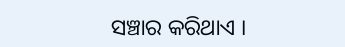ସଞ୍ଚାର କରିଥାଏ ।